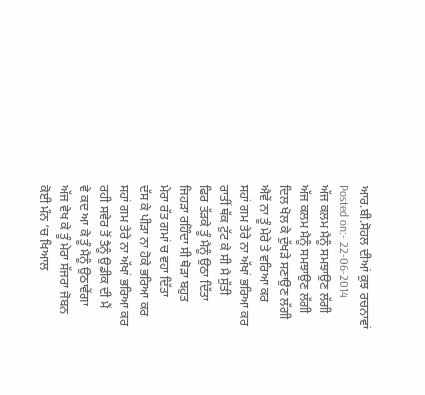ਆਰ.ਬੀ.ਸੋਹਲ ਦੀਆਂ ਕੁਝ ਰਚਨਾਵਾਂ
Posted on:- 22-06-2014
ਅੱਜ ਕਲਮ ਮੈਨੂੰ ਸਮਝਾਉਣ ਲੱਗੀ
ਅੱਜ ਕਲਮ ਮੈਨੂੰ ਸਮਝਾਉਣ ਲੱਗੀ
ਦਿਲ ਖੋਲ ਕੇ ਦੁੱਖੜੇ ਸਣਾਉਣ ਲੱਗੀ
ਐਵੇਂ ਨਾ ਤੂੰ ਮੇਰੇ ਤੇ ਵਰਿਆ ਕਰ
ਸਹਾਂ ਗਮ ਤੇਰੇ ਨਾ ਅੱਖਾਂ ਭਰਿਆ ਕਰ
ਰਾਤੀਂ ਥੱਕ ਟੁੱਟ ਕੇ ਸੀ ਮੈ ਸੁੱਤੀ
ਫਿਰ ਤੱੜਕੇ ਤੂੰ ਮੈਨੂੰ ਉਠਾ ਦਿੱਤਾ
ਜਿਹੜਾ ਰਹਿੰਦਾ ਸੀ ਥੋੜਾ ਬਹੁਤ
ਮੇਰਾ ਰੱਤ ਗਮਾਂ ਚ ਵਹਾ ਦਿੱਤਾ
ਦੱਸ ਕੇ ਪੀੜਾ ਨਾ ਹੋਕੇ ਭਰਿਆ ਕਰ
ਸਹਾਂ ਗਮ ਤੇਰੇ ਨਾ ਅੱਖਾਂ ਭਰਿਆ ਕਰ
ਰਹੀ ਸਵੇਰ ਤੋਂ ਤੈਨੂੰ ਉਡੀਕ ਦੀ ਮੈਂ
ਵੇ ਕਦ ਆ ਕੇ ਤੂੰ ਮੈਨੂੰ ਉਠਾਵੇਂਗਾ
ਅੱਜ ਵੇਖ ਕੇ ਤੂੰ ਮੇਰਾ ਸੱਜਰਾ ਜੋਬਨ
ਕੋਈ ਮੰਨ ‘ਚ ਖਿਆਲ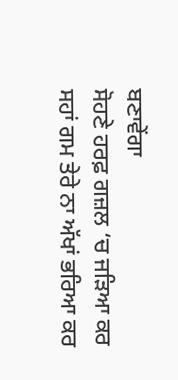ਬਣਾਵੇਂਗਾ
ਸੋਹਣੇ ਹਰਫ਼ ਗਜ਼ਲ ‘ਚ ਜੜਿਆ ਕਰ
ਸਹਾਂ ਗਮ ਤੇਰੇ ਨਾ ਅੱਖਾਂ ਭਰਿਆ ਕਰ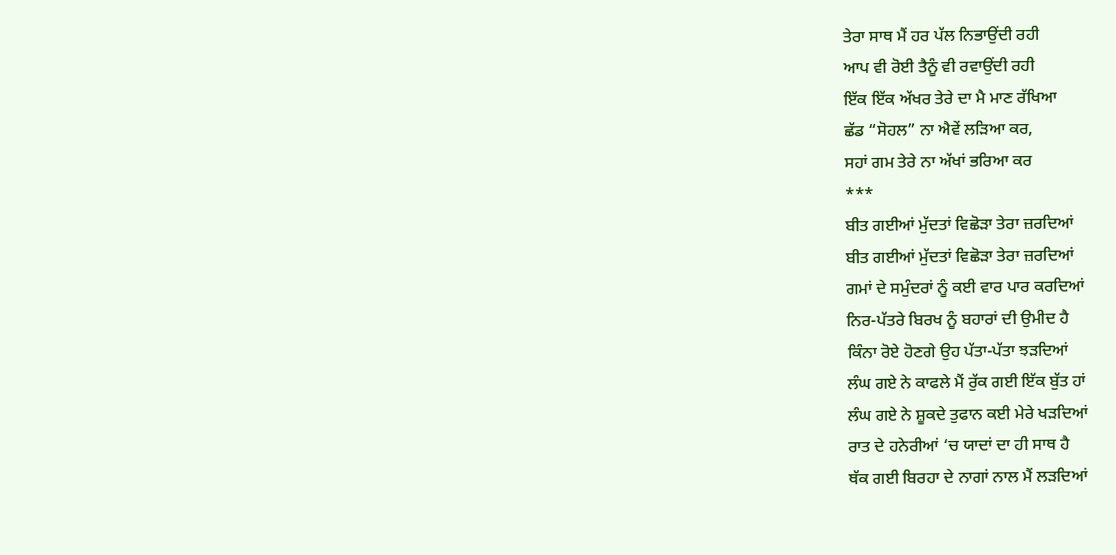ਤੇਰਾ ਸਾਥ ਮੈਂ ਹਰ ਪੱਲ ਨਿਭਾਉਂਦੀ ਰਹੀ
ਆਪ ਵੀ ਰੋਈ ਤੈਨੂੰ ਵੀ ਰਵਾਉਂਦੀ ਰਹੀ
ਇੱਕ ਇੱਕ ਅੱਖਰ ਤੇਰੇ ਦਾ ਮੈ ਮਾਣ ਰੱਖਿਆ
ਛੱਡ “ਸੋਹਲ” ਨਾ ਐਵੇਂ ਲੜਿਆ ਕਰ,
ਸਹਾਂ ਗਮ ਤੇਰੇ ਨਾ ਅੱਖਾਂ ਭਰਿਆ ਕਰ
***
ਬੀਤ ਗਈਆਂ ਮੁੱਦਤਾਂ ਵਿਛੋੜਾ ਤੇਰਾ ਜ਼ਰਦਿਆਂ
ਬੀਤ ਗਈਆਂ ਮੁੱਦਤਾਂ ਵਿਛੋੜਾ ਤੇਰਾ ਜ਼ਰਦਿਆਂ
ਗਮਾਂ ਦੇ ਸਮੁੰਦਰਾਂ ਨੂੰ ਕਈ ਵਾਰ ਪਾਰ ਕਰਦਿਆਂ
ਨਿਰ-ਪੱਤਰੇ ਬਿਰਖ ਨੂੰ ਬਹਾਰਾਂ ਦੀ ਉਮੀਦ ਹੈ
ਕਿੰਨਾ ਰੋਏ ਹੋਣਗੇ ਉਹ ਪੱਤਾ-ਪੱਤਾ ਝੜਦਿਆਂ
ਲੰਘ ਗਏ ਨੇ ਕਾਫਲੇ ਮੈਂ ਰੁੱਕ ਗਈ ਇੱਕ ਬੁੱਤ ਹਾਂ
ਲੰਘ ਗਏ ਨੇ ਸ਼ੂਕਦੇ ਤੁਫਾਨ ਕਈ ਮੇਰੇ ਖੜਦਿਆਂ
ਰਾਤ ਦੇ ਹਨੇਰੀਆਂ ‘ਚ ਯਾਦਾਂ ਦਾ ਹੀ ਸਾਥ ਹੈ
ਥੱਕ ਗਈ ਬਿਰਹਾ ਦੇ ਨਾਗਾਂ ਨਾਲ ਮੈਂ ਲੜਦਿਆਂ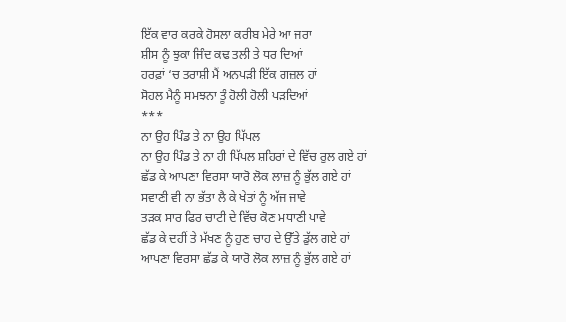ਇੱਕ ਵਾਰ ਕਰਕੇ ਹੋਸਲਾ ਕਰੀਬ ਮੇਰੇ ਆ ਜਰਾ
ਸ਼ੀਸ ਨੂੰ ਝੁਕਾ ਜਿੰਦ ਕਢ ਤਲੀ ਤੇ ਧਰ ਦਿਆਂ
ਹਰਫ਼ਾਂ ‘ਚ ਤਰਾਸ਼ੀ ਮੈਂ ਅਨਪੜੀ ਇੱਕ ਗਜ਼ਲ ਹਾਂ
ਸੋਹਲ ਮੈਨੂੰ ਸਮਝਨਾ ਤੂੰ ਹੋਲੀ ਹੋਲੀ ਪੜਦਿਆਂ
***
ਨਾ ਉਹ ਪਿੰਡ ਤੇ ਨਾ ਉਹ ਪਿੱਪਲ
ਨਾ ਉਹ ਪਿੰਡ ਤੇ ਨਾ ਹੀ ਪਿੱਪਲ ਸ਼ਹਿਰਾਂ ਦੇ ਵਿੱਚ ਰੁਲ ਗਏ ਹਾਂ
ਛੱਡ ਕੇ ਆਪਣਾ ਵਿਰਸਾ ਯਾਰੋ ਲੋਕ ਲਾਜ਼ ਨੂੰ ਭੁੱਲ ਗਏ ਹਾਂ
ਸਵਾਣੀ ਵੀ ਨਾ ਭੱਤਾ ਲੈ ਕੇ ਖੇਤਾਂ ਨੂੰ ਅੱਜ ਜਾਵੇ
ਤੜਕ ਸਾਰ ਫਿਰ ਚਾਟੀ ਦੇ ਵਿੱਚ ਕੋਣ ਮਧਾਣੀ ਪਾਵੇ
ਛੱਡ ਕੇ ਦਹੀਂ ਤੇ ਮੱਖਣ ਨੂੰ ਹੁਣ ਚਾਹ ਦੇ ਉੱਤੇ ਡੁੱਲ ਗਏ ਹਾਂ
ਆਪਣਾ ਵਿਰਸਾ ਛੱਡ ਕੇ ਯਾਰੋ ਲੋਕ ਲਾਜ਼ ਨੂੰ ਭੁੱਲ ਗਏ ਹਾਂ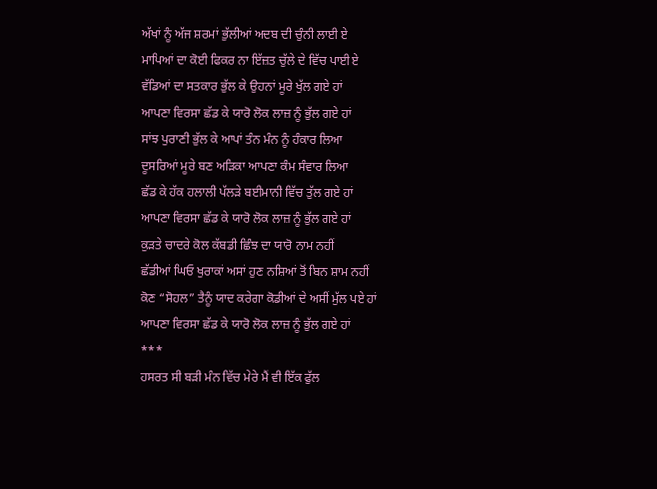ਅੱਖਾਂ ਨੂੰ ਅੱਜ ਸ਼ਰਮਾਂ ਭੁੱਲੀਆਂ ਅਦਬ ਦੀ ਚੁੰਨੀ ਲਾਈ ਏ
ਮਾਪਿਆਂ ਦਾ ਕੋਈ ਫਿਕਰ ਨਾ ਇੱਜ਼ਤ ਚੁੱਲੇ ਦੇ ਵਿੱਚ ਪਾਈ ਏ
ਵੱਡਿਆਂ ਦਾ ਸਤਕਾਰ ਭੁੱਲ ਕੇ ਉਹਨਾਂ ਮੂਰੇ ਖੁੱਲ ਗਏ ਹਾਂ
ਆਪਣਾ ਵਿਰਸਾ ਛੱਡ ਕੇ ਯਾਰੋ ਲੋਕ ਲਾਜ਼ ਨੂੰ ਭੁੱਲ ਗਏ ਹਾਂ
ਸਾਂਝ ਪੁਰਾਣੀ ਭੁੱਲ ਕੇ ਆਪਾਂ ਤੰਨ ਮੰਨ ਨੂੰ ਹੰਕਾਰ ਲਿਆ
ਦੂਸਰਿਆਂ ਮੂਰੇ ਬਣ ਅੜਿਕਾ ਆਪਣਾ ਕੰਮ ਸੰਵਾਰ ਲਿਆ
ਛੱਡ ਕੇ ਹੱਕ ਹਲਾਲੀ ਪੱਲੜੇ ਬਈਮਾਨੀ ਵਿੱਚ ਤੁੱਲ ਗਏ ਹਾਂ
ਆਪਣਾ ਵਿਰਸਾ ਛੱਡ ਕੇ ਯਾਰੋ ਲੋਕ ਲਾਜ਼ ਨੂੰ ਭੁੱਲ ਗਏ ਹਾਂ
ਕੁੜਤੇ ਚਾਦਰੇ ਕੋਲ ਕੱਬਡੀ ਛਿੰਝ ਦਾ ਯਾਰੋ ਨਾਮ ਨਹੀਂ
ਛੱਡੀਆਂ ਘਿਓ ਖੁਰਾਕਾਂ ਅਸਾਂ ਹੁਣ ਨਸ਼ਿਆਂ ਤੋਂ ਬਿਨ ਸ਼ਾਮ ਨਹੀਂ
ਕੋਣ “ਸੋਹਲ” ਤੈਨੂੰ ਯਾਦ ਕਰੇਗਾ ਕੋਡੀਆਂ ਦੇ ਅਸੀਂ ਮੁੱਲ ਪਏ ਹਾਂ
ਆਪਣਾ ਵਿਰਸਾ ਛੱਡ ਕੇ ਯਾਰੋ ਲੋਕ ਲਾਜ਼ ਨੂੰ ਭੁੱਲ ਗਏ ਹਾਂ
***
ਹਸਰਤ ਸੀ ਬੜੀ ਮੰਨ ਵਿੱਚ ਮੇਰੇ ਮੈਂ ਵੀ ਇੱਕ ਫੁੱਲ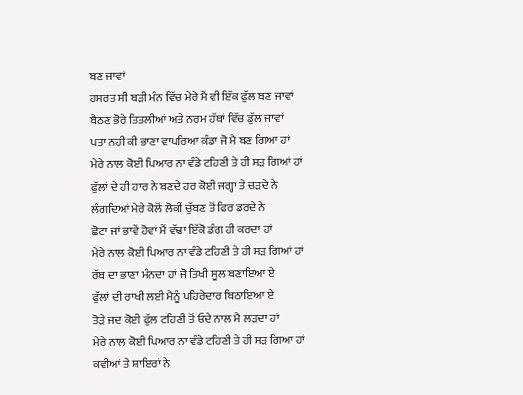ਬਣ ਜਾਵਾਂ
ਹਸਰਤ ਸੀ ਬੜੀ ਮੰਨ ਵਿੱਚ ਮੇਰੇ ਮੈਂ ਵੀ ਇੱਕ ਫੁੱਲ ਬਣ ਜਾਵਾਂ
ਬੈਠਣ ਭੋਰੇ ਤਿਤਲੀਆਂ ਅਤੇ ਨਰਮ ਹੱਥਾਂ ਵਿੱਚ ਡੁੱਲ ਜਾਵਾਂ
ਪਤਾ ਨਹੀ ਕੀ ਭਾਣਾ ਵਾਪਰਿਆ ਕੰਡਾ ਜੋ ਮੈ ਬਣ ਗਿਆ ਹਾਂ
ਮੇਰੇ ਨਾਲ ਕੋਈ ਪਿਆਰ ਨਾ ਵੰਡੇ ਟਹਿਣੀ ਤੇ ਹੀ ਸੜ ਗਿਆਂ ਹਾਂ
ਫੁੱਲਾਂ ਦੇ ਹੀ ਹਾਰ ਨੇ ਬਣਦੇ ਹਰ ਕੋਈ ਜਗ੍ਹਾ ਤੇ ਚੜਦੇ ਨੇ
ਲੰਗਦਿਆਂ ਮੇਰੇ ਕੋਲੋਂ ਲੋਕੀਂ ਚੁੱਬਣ ਤੋਂ ਫਿਰ ਡਰਦੇ ਨੇ
ਛੋਟਾ ਜਾਂ ਭਾਵੇਂ ਹੋਵਾਂ ਮੈਂ ਵੱਢਾ ਇੱਕੋ ਡੰਗ ਹੀ ਕਰਦਾ ਹਾਂ
ਮੇਰੇ ਨਾਲ ਕੋਈ ਪਿਆਰ ਨਾ ਵੰਡੇ ਟਹਿਣੀ ਤੇ ਹੀ ਸੜ ਗਿਆਂ ਹਾਂ
ਰੱਬ ਦਾ ਭਾਣਾ ਮੰਨਦਾ ਹਾਂ ਜੋ ਤਿਖੀ ਸੂਲ ਬਣਾਇਆ ਏ
ਫੁੱਲਾਂ ਦੀ ਰਾਖੀ ਲਈ ਮੈਨੂੰ ਪਹਿਰੇਦਾਰ ਬਿਠਾਇਆ ਏ
ਤੋੜੇ ਜਦ ਕੋਈ ਫੁੱਲ ਟਹਿਣੀ ਤੋਂ ਓਦੇ ਨਾਲ ਮੈ ਲੜਦਾ ਹਾਂ
ਮੇਰੇ ਨਾਲ ਕੋਈ ਪਿਆਰ ਨਾ ਵੰਡੇ ਟਹਿਣੀ ਤੇ ਹੀ ਸੜ ਗਿਆ ਹਾਂ
ਕਵੀਆਂ ਤੇ ਸ਼ਾਇਰਾਂ ਨੇ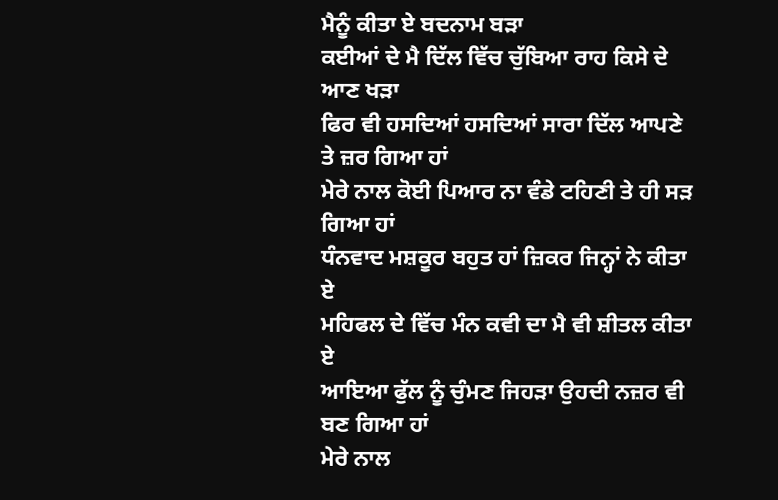ਮੈਨੂੰ ਕੀਤਾ ਏ ਬਦਨਾਮ ਬੜਾ
ਕਈਆਂ ਦੇ ਮੈ ਦਿੱਲ ਵਿੱਚ ਚੁੱਬਿਆ ਰਾਹ ਕਿਸੇ ਦੇ ਆਣ ਖੜਾ
ਫਿਰ ਵੀ ਹਸਦਿਆਂ ਹਸਦਿਆਂ ਸਾਰਾ ਦਿੱਲ ਆਪਣੇ ਤੇ ਜ਼ਰ ਗਿਆ ਹਾਂ
ਮੇਰੇ ਨਾਲ ਕੋਈ ਪਿਆਰ ਨਾ ਵੰਡੇ ਟਹਿਣੀ ਤੇ ਹੀ ਸੜ ਗਿਆ ਹਾਂ
ਧੰਨਵਾਦ ਮਸ਼ਕੂਰ ਬਹੁਤ ਹਾਂ ਜ਼ਿਕਰ ਜਿਨ੍ਹਾਂ ਨੇ ਕੀਤਾ ਏ
ਮਹਿਫਲ ਦੇ ਵਿੱਚ ਮੰਨ ਕਵੀ ਦਾ ਮੈ ਵੀ ਸ਼ੀਤਲ ਕੀਤਾ ਏ
ਆਇਆ ਫੁੱਲ ਨੂੰ ਚੁੰਮਣ ਜਿਹੜਾ ਉਹਦੀ ਨਜ਼ਰ ਵੀ ਬਣ ਗਿਆ ਹਾਂ
ਮੇਰੇ ਨਾਲ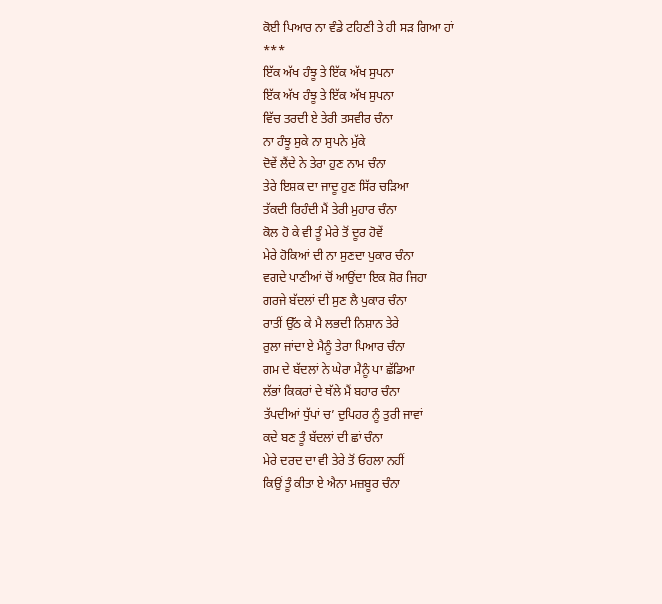ਕੋਈ ਪਿਆਰ ਨਾ ਵੰਡੇ ਟਹਿਣੀ ਤੇ ਹੀ ਸੜ ਗਿਆ ਹਾਂ
***
ਇੱਕ ਅੱਖ ਹੰਝੂ ਤੇ ਇੱਕ ਅੱਖ ਸੁਪਨਾ
ਇੱਕ ਅੱਖ ਹੰਝੂ ਤੇ ਇੱਕ ਅੱਖ ਸੁਪਨਾ
ਵਿੱਚ ਤਰਦੀ ਏ ਤੇਰੀ ਤਸਵੀਰ ਚੰਨਾ
ਨਾ ਹੰਝੂ ਸੁਕੇ ਨਾ ਸੁਪਨੇ ਮੁੱਕੇ
ਦੋਵੇਂ ਲੈਂਦੇ ਨੇ ਤੇਰਾ ਹੁਣ ਨਾਮ ਚੰਨਾ
ਤੇਰੇ ਇਸ਼ਕ ਦਾ ਜਾਦੂ ਹੁਣ ਸਿੱਰ ਚੜਿਆ
ਤੱਕਦੀ ਰਿਹੰਦੀ ਮੈਂ ਤੇਰੀ ਮੁਹਾਰ ਚੰਨਾ
ਕੋਲ ਹੋ ਕੇ ਵੀ ਤੂੰ ਮੇਰੇ ਤੋਂ ਦੂਰ ਹੋਵੇਂ
ਮੇਰੇ ਹੋਕਿਆਂ ਦੀ ਨਾ ਸੁਣਦਾ ਪੁਕਾਰ ਚੰਨਾ
ਵਗਦੇ ਪਾਣੀਆਂ ਚੋਂ ਆਉਂਦਾ ਇਕ ਸ਼ੋਰ ਜਿਹਾ
ਗਰਜੇ ਬੱਦਲਾਂ ਦੀ ਸੁਣ ਲੈ ਪੁਕਾਰ ਚੰਨਾ
ਰਾਤੀਂ ਉੱਠ ਕੇ ਮੈ ਲਭਦੀ ਨਿਸ਼ਾਨ ਤੇਰੇ
ਰੁਲਾ ਜਾਂਦਾ ਏ ਮੈਨੂੰ ਤੇਰਾ ਪਿਆਰ ਚੰਨਾ
ਗਮ ਦੇ ਬੱਦਲਾਂ ਨੇ ਘੇਰਾ ਮੈਨੂੰ ਪਾ ਛੱਡਿਆ
ਲੱਭਾਂ ਕਿਕਰਾਂ ਦੇ ਥੱਲੇ ਮੈਂ ਬਹਾਰ ਚੰਨਾ
ਤੱਪਦੀਆਂ ਧੁੱਪਾਂ ਚ’ ਦੁਪਿਹਰ ਨੂੰ ਤੁਰੀ ਜਾਵਾਂ
ਕਦੇ ਬਣ ਤੂੰ ਬੱਦਲਾਂ ਦੀ ਛਾਂ ਚੰਨਾ
ਮੇਰੇ ਦਰਦ ਦਾ ਵੀ ਤੇਰੇ ਤੋਂ ਓਹਲਾ ਨਹੀਂ
ਕਿਉਂ ਤੂੰ ਕੀਤਾ ਏ ਐਨਾ ਮਜ਼ਬੂਰ ਚੰਨਾ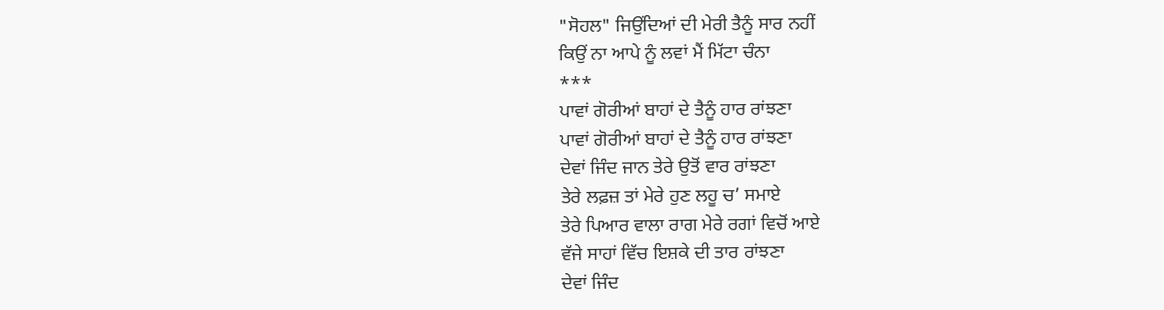"ਸੋਹਲ" ਜਿਉਂਦਿਆਂ ਦੀ ਮੇਰੀ ਤੈਨੂੰ ਸਾਰ ਨਹੀਂ
ਕਿਉਂ ਨਾ ਆਪੇ ਨੂੰ ਲਵਾਂ ਮੈਂ ਮਿੱਟਾ ਚੰਨਾ
***
ਪਾਵਾਂ ਗੋਰੀਆਂ ਬਾਹਾਂ ਦੇ ਤੈਨੂੰ ਹਾਰ ਰਾਂਝਣਾ
ਪਾਵਾਂ ਗੋਰੀਆਂ ਬਾਹਾਂ ਦੇ ਤੈਨੂੰ ਹਾਰ ਰਾਂਝਣਾ
ਦੇਵਾਂ ਜਿੰਦ ਜਾਨ ਤੇਰੇ ਉਤੋਂ ਵਾਰ ਰਾਂਝਣਾ
ਤੇਰੇ ਲਫ਼ਜ਼ ਤਾਂ ਮੇਰੇ ਹੁਣ ਲਹੂ ਚ’ ਸਮਾਏ
ਤੇਰੇ ਪਿਆਰ ਵਾਲਾ ਰਾਗ ਮੇਰੇ ਰਗਾਂ ਵਿਚੋਂ ਆਏ
ਵੱਜੇ ਸਾਹਾਂ ਵਿੱਚ ਇਸ਼ਕੇ ਦੀ ਤਾਰ ਰਾਂਝਣਾ
ਦੇਵਾਂ ਜਿੰਦ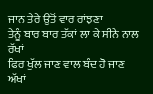ਜਾਨ ਤੇਰੇ ਉਤੋਂ ਵਾਰ ਰਾਂਝਣਾ
ਤੇਨੂੰ ਬਾਰ ਬਾਰ ਤੱਕਾਂ ਲਾ ਕੇ ਸੀਨੇ ਨਾਲ ਰੱਖਾਂ
ਫਿਰ ਖੁੱਲ ਜਾਣ ਵਾਲ ਬੰਦ ਹੋ ਜਾਣ ਅੱਖਾਂ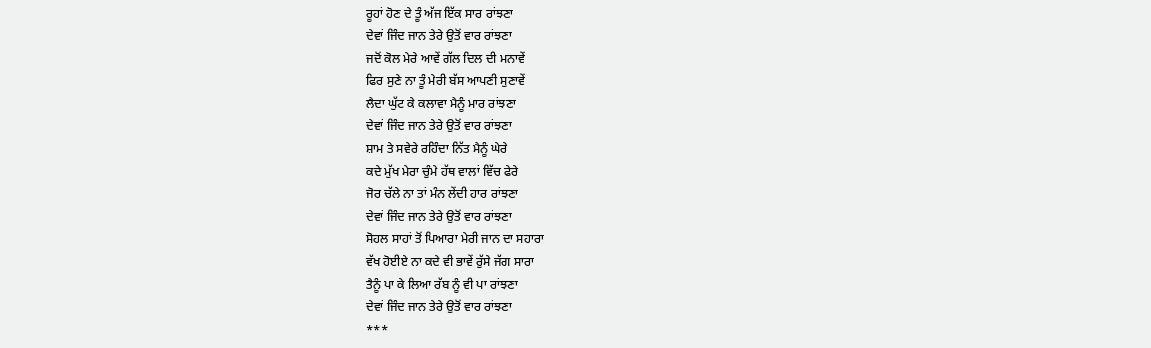ਰੂਹਾਂ ਹੋਣ ਦੇ ਤੂੰ ਅੱਜ ਇੱਕ ਸਾਰ ਰਾਂਝਣਾ
ਦੇਵਾਂ ਜਿੰਦ ਜਾਨ ਤੇਰੇ ਉਤੋਂ ਵਾਰ ਰਾਂਝਣਾ
ਜਦੋਂ ਕੋਲ ਮੇਰੇ ਆਵੇਂ ਗੱਲ ਦਿਲ ਦੀ ਮਨਾਵੇਂ
ਫਿਰ ਸੁਣੇ ਨਾ ਤੂੰ ਮੇਰੀ ਬੱਸ ਆਪਣੀ ਸੁਣਾਵੇਂ
ਲੈਦਾ ਘੁੱਟ ਕੇ ਕਲਾਵਾ ਮੈਨੂੰ ਮਾਰ ਰਾਂਝਣਾ
ਦੇਵਾਂ ਜਿੰਦ ਜਾਨ ਤੇਰੇ ਉਤੋਂ ਵਾਰ ਰਾਂਝਣਾ
ਸ਼ਾਮ ਤੇ ਸਵੇਰੇ ਰਹਿੰਦਾ ਨਿੱਤ ਮੈਨੂੰ ਘੇਰੇ
ਕਦੇ ਮੁੱਖ ਮੇਰਾ ਚੁੰਮੇ ਹੱਥ ਵਾਲਾਂ ਵਿੱਚ ਫੇਰੇ
ਜੋਰ ਚੱਲੇ ਨਾ ਤਾਂ ਮੰਨ ਲੇਂਦੀ ਹਾਰ ਰਾਂਝਣਾ
ਦੇਵਾਂ ਜਿੰਦ ਜਾਨ ਤੇਰੇ ਉਤੋਂ ਵਾਰ ਰਾਂਝਣਾ
ਸੋਹਲ ਸਾਹਾਂ ਤੋਂ ਪਿਆਰਾ ਮੇਰੀ ਜਾਨ ਦਾ ਸਹਾਰਾ
ਵੱਖ ਹੋਈਏ ਨਾ ਕਦੇ ਵੀ ਭਾਵੇਂ ਰੁੱਸੇ ਜੱਗ ਸਾਰਾ
ਤੈਨੂੰ ਪਾ ਕੇ ਲਿਆ ਰੱਬ ਨੂੰ ਵੀ ਪਾ ਰਾਂਝਣਾ
ਦੇਵਾਂ ਜਿੰਦ ਜਾਨ ਤੇਰੇ ਉਤੋਂ ਵਾਰ ਰਾਂਝਣਾ
***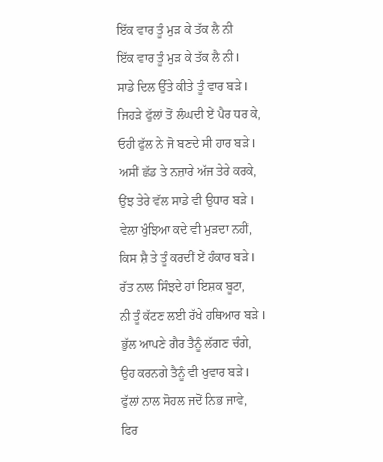ਇੱਕ ਵਾਰ ਤੂੰ ਮੁੜ ਕੇ ਤੱਕ ਲੈ ਨੀ
ਇੱਕ ਵਾਰ ਤੂੰ ਮੁੜ ਕੇ ਤੱਕ ਲੈ ਨੀ I
ਸਾਡੇ ਦਿਲ ਉੱਤੇ ਕੀਤੇ ਤੂੰ ਵਾਰ ਬੜੇ I
ਜਿਹੜੇ ਫੁੱਲਾਂ ਤੋਂ ਲੰਘਦੀ ਏਂ ਪੈਰ ਧਰ ਕੇ,
ਓਹੀ ਫੁੱਲ ਨੇ ਜੋ ਬਣਦੇ ਸੀ ਹਾਰ ਬੜੇ I
ਅਸੀਂ ਛੱਡ ਤੇ ਨਜ਼ਾਰੇ ਅੱਜ ਤੇਰੇ ਕਰਕੇ,
ਉਂਝ ਤੇਰੇ ਵੱਲ ਸਾਡੇ ਵੀ ਉਧਾਰ ਬੜੇ I
ਵੇਲਾ ਖੁੰਝਿਆ ਕਦੇ ਵੀ ਮੁੜਦਾ ਨਹੀਂ,
ਕਿਸ ਸ਼ੈ ਤੇ ਤੂੰ ਕਰਦੀਂ ਏਂ ਹੰਕਾਰ ਬੜੇ I
ਰੱਤ ਨਾਲ ਸਿੰਝਦੇ ਹਾਂ ਇਸ਼ਕ ਬੂਟਾ,
ਨੀ ਤੂੰ ਕੱਟਣ ਲਈ ਰੱਖੇ ਹਥਿਆਰ ਬੜੇ I
ਭੁੱਲ ਆਪਣੇ ਗੈਰ ਤੈਨੂੰ ਲੱਗਣ ਚੰਗੇ,
ਉਹ ਕਰਨਗੇ ਤੈਨੂੰ ਵੀ ਖੁਵਾਰ ਬੜੇ I
ਫੁੱਲਾਂ ਨਾਲ ਸੋਹਲ ਜਦੋਂ ਨਿਭ ਜਾਵੇ,
ਫਿਰ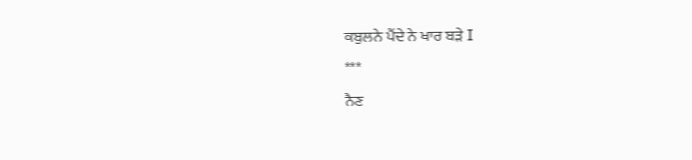ਕਬੁਲਨੇ ਪੈਂਦੇ ਨੇ ਖਾਰ ਬੜੇ I
***
ਨੈਣ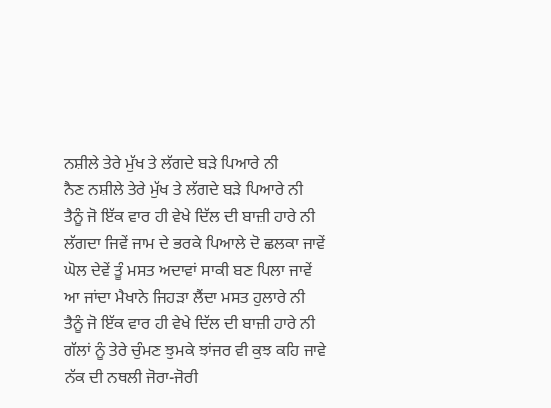ਨਸ਼ੀਲੇ ਤੇਰੇ ਮੁੱਖ ਤੇ ਲੱਗਦੇ ਬੜੇ ਪਿਆਰੇ ਨੀ
ਨੈਣ ਨਸ਼ੀਲੇ ਤੇਰੇ ਮੁੱਖ ਤੇ ਲੱਗਦੇ ਬੜੇ ਪਿਆਰੇ ਨੀ
ਤੈਨੂੰ ਜੋ ਇੱਕ ਵਾਰ ਹੀ ਵੇਖੇ ਦਿੱਲ ਦੀ ਬਾਜ਼ੀ ਹਾਰੇ ਨੀ
ਲੱਗਦਾ ਜਿਵੇਂ ਜਾਮ ਦੇ ਭਰਕੇ ਪਿਆਲੇ ਦੋ ਛਲਕਾ ਜਾਵੇਂ
ਘੋਲ ਦੇਵੇਂ ਤੂੰ ਮਸਤ ਅਦਾਵਾਂ ਸਾਕੀ ਬਣ ਪਿਲਾ ਜਾਵੇਂ
ਆ ਜਾਂਦਾ ਮੈਖਾਨੇ ਜਿਹੜਾ ਲੈਂਦਾ ਮਸਤ ਹੁਲਾਰੇ ਨੀ
ਤੈਨੂੰ ਜੋ ਇੱਕ ਵਾਰ ਹੀ ਵੇਖੇ ਦਿੱਲ ਦੀ ਬਾਜ਼ੀ ਹਾਰੇ ਨੀ
ਗੱਲਾਂ ਨੂੰ ਤੇਰੇ ਚੁੰਮਣ ਝੁਮਕੇ ਝਾਂਜਰ ਵੀ ਕੁਝ ਕਹਿ ਜਾਵੇ
ਨੱਕ ਦੀ ਨਥਲੀ ਜੋਰਾ-ਜੋਰੀ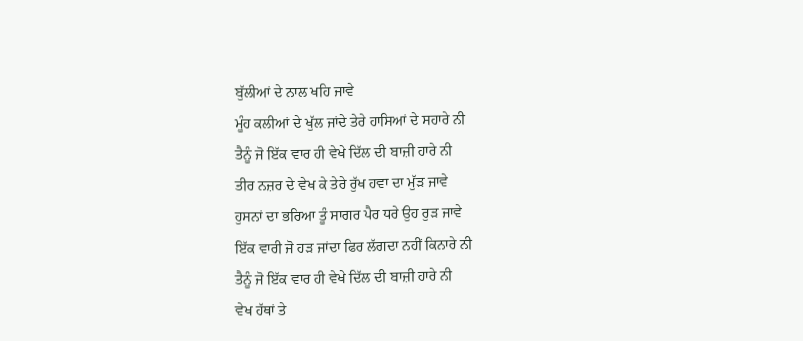ਬੁੱਲੀਆਂ ਦੇ ਨਾਲ ਖਹਿ ਜਾਵੇ
ਮੂੰਹ ਕਲੀਆਂ ਦੇ ਖੁੱਲ ਜਾਂਦੇ ਤੇਰੇ ਹਾਸਿਆਂ ਦੇ ਸਹਾਰੇ ਨੀ
ਤੈਨੂੰ ਜੋ ਇੱਕ ਵਾਰ ਹੀ ਵੇਖੇ ਦਿੱਲ ਦੀ ਬਾਜ਼ੀ ਹਾਰੇ ਨੀ
ਤੀਰ ਨਜ਼ਰ ਦੇ ਵੇਖ ਕੇ ਤੇਰੇ ਰੁੱਖ ਹਵਾ ਦਾ ਮੁੱੜ ਜਾਵੇ
ਹੁਸਨਾਂ ਦਾ ਭਰਿਆ ਤੂੰ ਸਾਗਰ ਪੈਰ ਧਰੇ ਉਹ ਰੁੜ ਜਾਵੇ
ਇੱਕ ਵਾਰੀ ਜੋ ਹੜ ਜਾਂਦਾ ਫਿਰ ਲੱਗਦਾ ਨਹੀਂ ਕਿਨਾਰੇ ਨੀ
ਤੈਨੂੰ ਜੋ ਇੱਕ ਵਾਰ ਹੀ ਵੇਖੇ ਦਿੱਲ ਦੀ ਬਾਜ਼ੀ ਹਾਰੇ ਨੀ
ਵੇਖ ਹੱਥਾਂ ਤੇ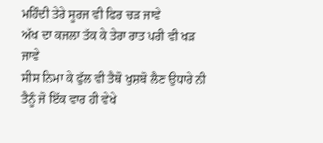ਮਹਿੰਦੀ ਤੇਰੇ ਸੂਰਜ ਵੀ ਫਿਰ ਚੜ ਜਾਵੇ
ਅੱਖ ਦਾ ਕਜਲਾ ਤੱਕ ਕੇ ਤੇਰਾ ਰਾਤ ਪਰੀ ਵੀ ਖੜ ਜਾਵੇ
ਸੀਸ ਨਿਮਾ ਕੇ ਫੁੱਲ ਵੀ ਤੈਥੋ ਖੁਸ਼ਬੋ ਲੈਣ ਉਧਾਰੇ ਨੀ
ਤੈਨੂੰ ਜੋ ਇੱਕ ਵਾਰ ਹੀ ਵੇਖੇ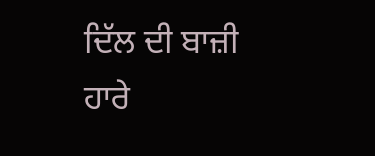ਦਿੱਲ ਦੀ ਬਾਜ਼ੀ ਹਾਰੇ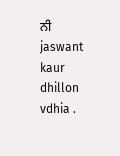ਨੀ
jaswant kaur dhillon
vdhia .